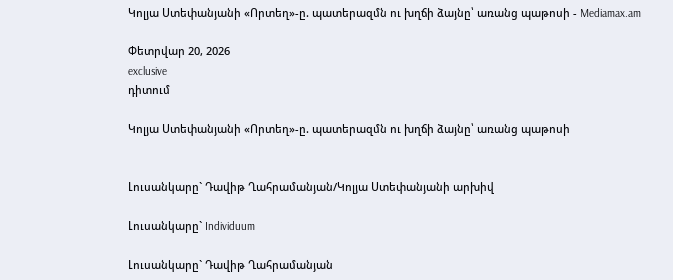Կոլյա Ստեփանյանի «Որտեղ»-ը. պատերազմն ու խղճի ձայնը՝ առանց պաթոսի - Mediamax.am

Փետրվար 20, 2026
exclusive
դիտում

Կոլյա Ստեփանյանի «Որտեղ»-ը. պատերազմն ու խղճի ձայնը՝ առանց պաթոսի


Լուսանկարը` Դավիթ Ղահրամանյան/Կոլյա Ստեփանյանի արխիվ

Լուսանկարը` Individuum

Լուսանկարը` Դավիթ Ղահրամանյան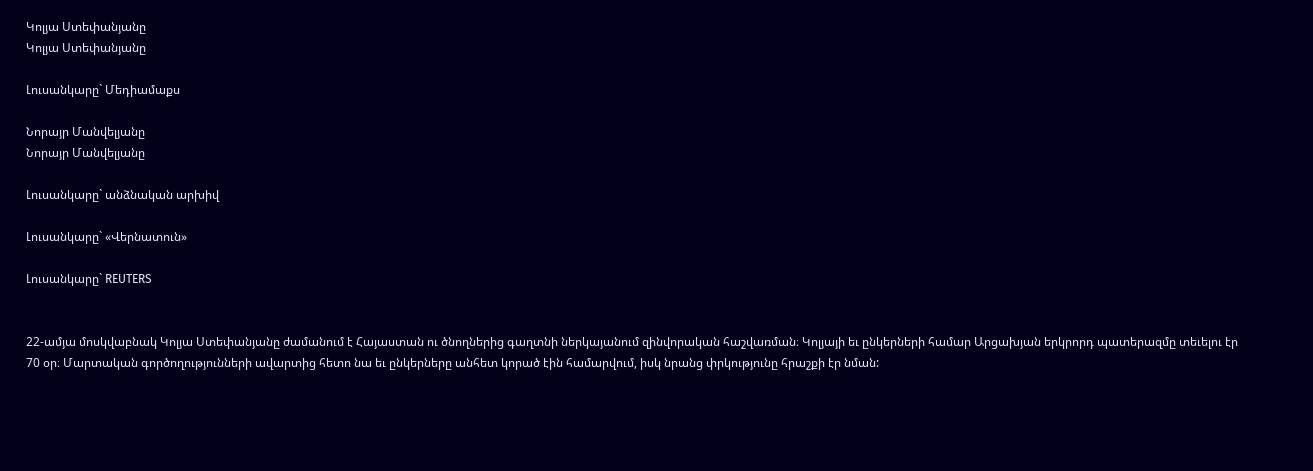Կոլյա Ստեփանյանը
Կոլյա Ստեփանյանը

Լուսանկարը` Մեդիամաքս

Նորայր Մանվելյանը
Նորայր Մանվելյանը

Լուսանկարը` անձնական արխիվ

Լուսանկարը` «Վերնատուն»

Լուսանկարը` REUTERS


22-ամյա մոսկվաբնակ Կոլյա Ստեփանյանը ժամանում է Հայաստան ու ծնողներից գաղտնի ներկայանում զինվորական հաշվառման։ Կոլյայի եւ ընկերների համար Արցախյան երկրորդ պատերազմը տեւելու էր 70 օր։ Մարտական գործողությունների ավարտից հետո նա եւ ընկերները անհետ կորած էին համարվում, իսկ նրանց փրկությունը հրաշքի էր նման: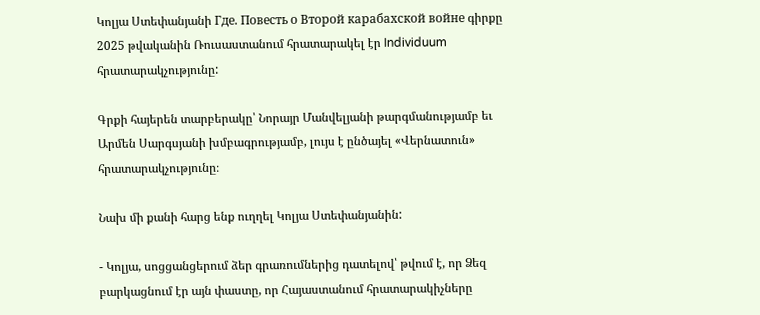Կոլյա Ստեփանյանի Где. Повесть о Второй карабахской войне գիրքը 2025 թվականին Ռուսաստանում հրատարակել էր Individuum հրատարակչությունը:

Գրքի հայերեն տարբերակը՝ Նորայր Մանվելյանի թարգմանությամբ եւ Արմեն Սարգսյանի խմբագրությամբ, լույս է ընծայել «Վերնատուն» հրատարակչությունը։

Նախ մի քանի հարց ենք ուղղել Կոլյա Ստեփանյանին:

- Կոլյա, սոցցանցերում ձեր գրառումներից դատելով՝ թվում է, որ Ձեզ բարկացնում էր այն փաստը, որ Հայաստանում հրատարակիչները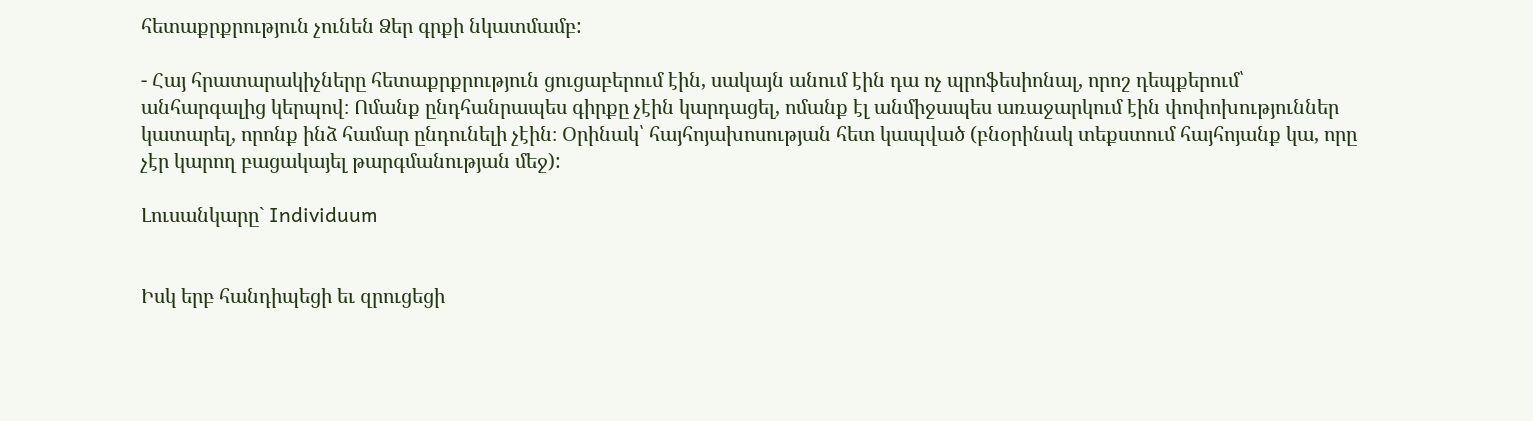հետաքրքրություն չունեն Ձեր գրքի նկատմամբ:

- Հայ հրատարակիչները հետաքրքրություն ցուցաբերում էին, սակայն անում էին դա ոչ պրոֆեսիոնալ, որոշ դեպքերում՝ անհարգալից կերպով։ Ոմանք ընդհանրապես գիրքը չէին կարդացել, ոմանք էլ անմիջապես առաջարկում էին փոփոխություններ կատարել, որոնք ինձ համար ընդունելի չէին։ Օրինակ՝ հայհոյախոսության հետ կապված (բնօրինակ տեքստում հայհոյանք կա, որը չէր կարող բացակայել թարգմանության մեջ):

Լուսանկարը` Individuum


Իսկ երբ հանդիպեցի եւ զրուցեցի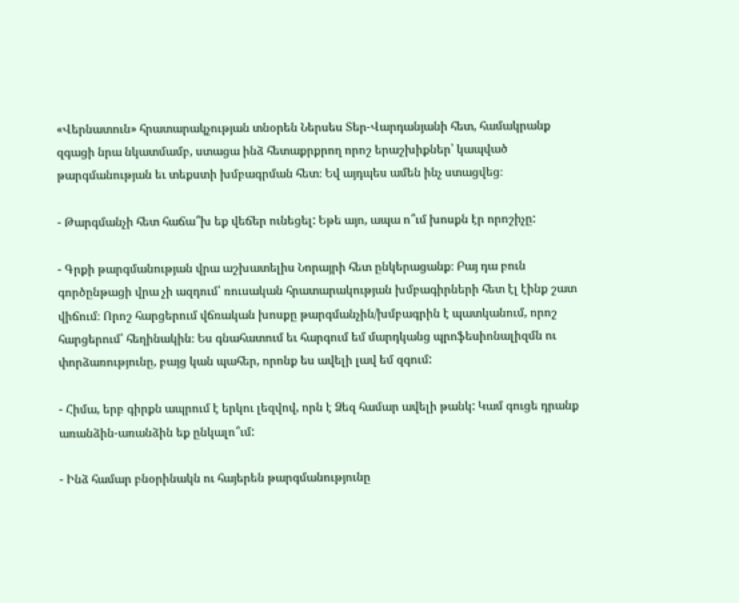«Վերնատուն» հրատարակչության տնօրեն Ներսես Տեր-Վարդանյանի հետ, համակրանք զգացի նրա նկատմամբ, ստացա ինձ հետաքրքրող որոշ երաշխիքներ՝ կապված թարգմանության եւ տեքստի խմբագրման հետ։ Եվ այդպես ամեն ինչ ստացվեց։

- Թարգմանչի հետ հաճա՞խ եք վեճեր ունեցել: Եթե այո, ապա ո՞ւմ խոսքն էր որոշիչը:

- Գրքի թարգմանության վրա աշխատելիս Նորայրի հետ ընկերացանք։ Բայ դա բուն գործընթացի վրա չի ազդում՝ ռուսական հրատարակության խմբագիրների հետ էլ էինք շատ վիճում։ Որոշ հարցերում վճռական խոսքը թարգմանչին/խմբագրին է պատկանում, որոշ հարցերում՝ հեղինակին։ Ես գնահատում եւ հարգում եմ մարդկանց պրոֆեսիոնալիզմն ու փորձառությունը, բայց կան պահեր, որոնք ես ավելի լավ եմ զգում:

- Հիմա, երբ գիրքն ապրում է երկու լեզվով, որն է Ձեզ համար ավելի թանկ: Կամ գուցե դրանք առանձին-առանձին եք ընկալո՞ւմ:

- Ինձ համար բնօրինակն ու հայերեն թարգմանությունը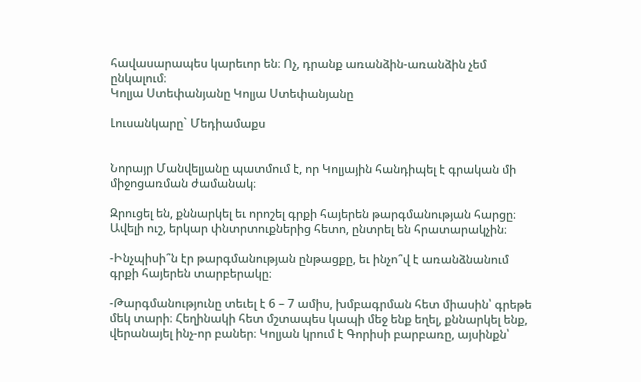հավասարապես կարեւոր են։ Ոչ, դրանք առանձին-առանձին չեմ ընկալում։
Կոլյա Ստեփանյանը Կոլյա Ստեփանյանը

Լուսանկարը` Մեդիամաքս


Նորայր Մանվելյանը պատմում է, որ Կոլյային հանդիպել է գրական մի միջոցառման ժամանակ։

Զրուցել են, քննարկել եւ որոշել գրքի հայերեն թարգմանության հարցը։ Ավելի ուշ, երկար փնտրտուքներից հետո, ընտրել են հրատարակչին։

-Ինչպիսի՞ն էր թարգմանության ընթացքը, եւ ինչո՞վ է առանձնանում գրքի հայերեն տարբերակը։

-Թարգմանությունը տեւել է 6 – 7 ամիս, խմբագրման հետ միասին՝ գրեթե մեկ տարի։ Հեղինակի հետ մշտապես կապի մեջ ենք եղել, քննարկել ենք, վերանայել ինչ-որ բաներ։ Կոլյան կրում է Գորիսի բարբառը, այսինքն՝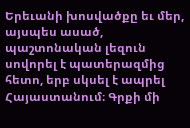Երեւանի խոսվածքը եւ մեր, այսպես ասած, պաշտոնական լեզուն սովորել է պատերազմից հետո, երբ սկսել է ապրել Հայաստանում։ Գրքի մի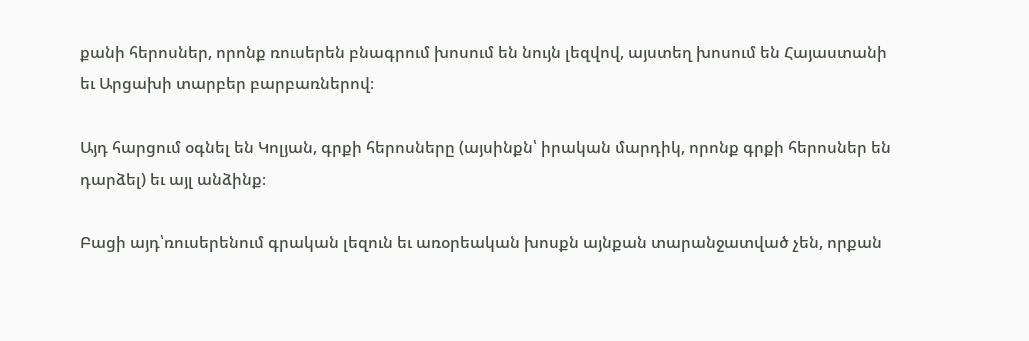քանի հերոսներ, որոնք ռուսերեն բնագրում խոսում են նույն լեզվով, այստեղ խոսում են Հայաստանի եւ Արցախի տարբեր բարբառներով։

Այդ հարցում օգնել են Կոլյան, գրքի հերոսները (այսինքն՝ իրական մարդիկ, որոնք գրքի հերոսներ են դարձել) եւ այլ անձինք։

Բացի այդ՝ռուսերենում գրական լեզուն եւ առօրեական խոսքն այնքան տարանջատված չեն, որքան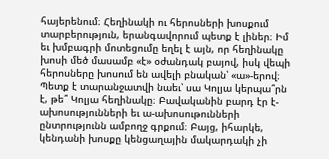հայերենում։ Հեղինակի ու հերոսների խոսքում տարբերություն, երանգավորում պետք է լիներ։ Իմ եւ խմբագրի մոտեցումը եղել է այն, որ հեղինակը խոսի մեծ մասամբ «է» օժանդակ բայով, իսկ վեպի հերոսները խոսում են ավելի բնական՝ «ա»-երով։ Պետք է տարանջատվի նաեւ՝ սա Կոլյա կերպա՞րն է, թե՞ Կոլյա հեղինակը։ Բավականին բարդ էր է-ախոսությունների եւ ա-ախոսութունների ընտրությունն ամբողջ գրքում։ Բայց, իհարկե, կենդանի խոսքը կենցաղային մակարդակի չի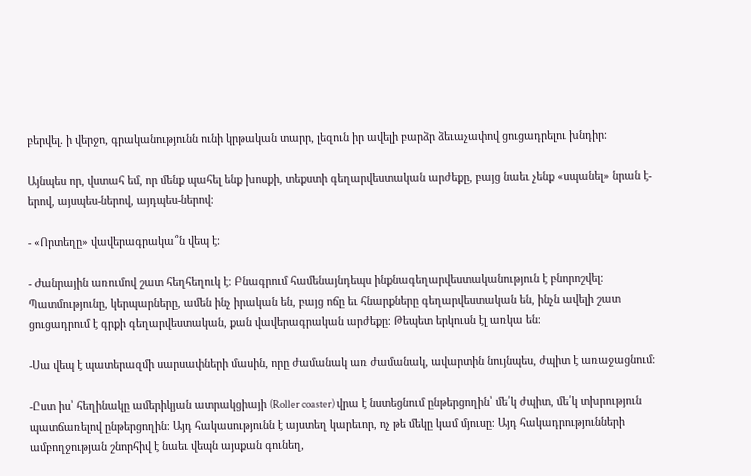բերվել. ի վերջո, գրականությունն ունի կրթական տարր, լեզուն իր ավելի բարձր ձեւաչափով ցուցադրելու խնդիր։

Այնպես որ, վստահ եմ, որ մենք պահել ենք խոսքի, տեքստի գեղարվեստական արժեքը, բայց նաեւ չենք «սպանել» նրան է-երով, այսպես-ներով, այդպես-ներով։

- «Որտեղը» վավերագրակա՞ն վեպ է։

- Ժանրային առումով շատ հեղհեղուկ է։ Բնագրում համենայնդեպս ինքնագեղարվեստականություն է բնորոշվել։ Պատմությունը, կերպարները, ամեն ինչ իրական են, բայց ոճը եւ հնարքները գեղարվեստական են, ինչն ավելի շատ ցուցադրում է գրքի գեղարվեստական, քան վավերագրական արժեքը։ Թեպետ երկուսն էլ առկա են։

-Սա վեպ է պատերազմի սարսափների մասին, որը ժամանակ առ ժամանակ, ավարտին նույնպես, ժպիտ է առաջացնում։

-Ըստ իս՝ հեղինակը ամերիկյան ատրակցիայի (Roller coaster) վրա է նստեցնում ընթերցողին՝ մե՛կ ժպիտ, մե՛կ տխրություն պատճառելով ընթերցողին։ Այդ հակասությունն է այստեղ կարեւոր, ոչ թե մեկը կամ մյուսը։ Այդ հակադրությունների ամբողջության շնորհիվ է նաեւ վեպն այսքան գունեղ,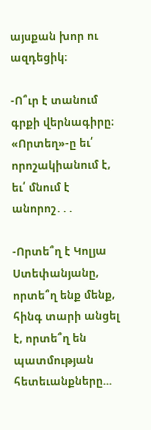այսքան խոր ու ազդեցիկ։

-Ո՞ւր է տանում գրքի վերնագիրը։ «Որտեղ»-ը եւ՛ որոշակիանում է, եւ՛ մնում է անորոշ․․․

-Որտե՞ղ է Կոլյա Ստեփանյանը, որտե՞ղ ենք մենք, հինգ տարի անցել է, որտե՞ղ են պատմության հետեւանքները...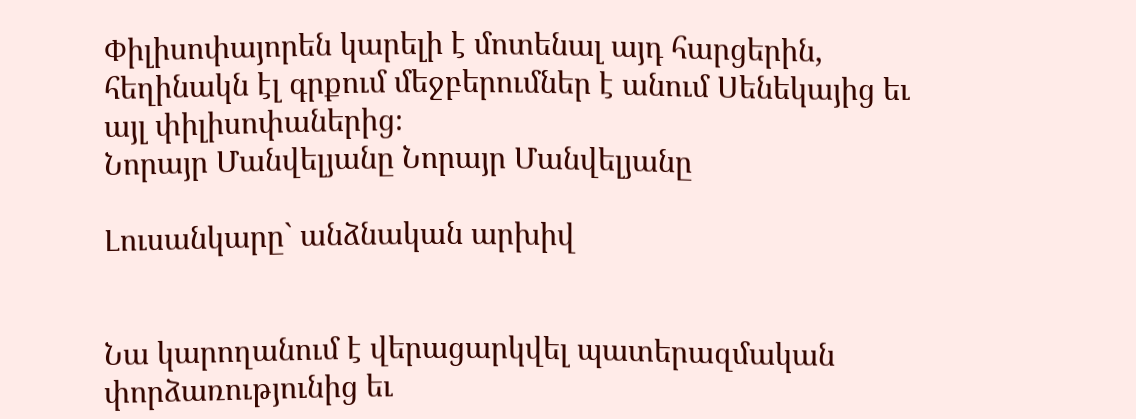Փիլիսոփայորեն կարելի է մոտենալ այդ հարցերին, հեղինակն էլ գրքում մեջբերումներ է անում Սենեկայից եւ այլ փիլիսոփաներից։
Նորայր Մանվելյանը Նորայր Մանվելյանը

Լուսանկարը` անձնական արխիվ


Նա կարողանում է վերացարկվել պատերազմական փորձառությունից եւ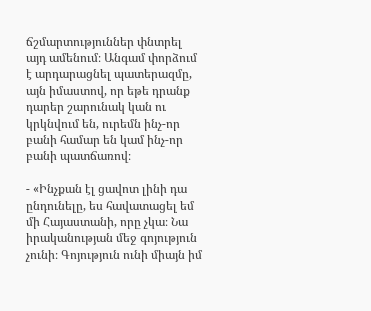ճշմարտություններ փնտրել այդ ամենում։ Անգամ փորձում է արդարացնել պատերազմը, այն իմաստով, որ եթե դրանք դարեր շարունակ կան ու կրկնվում են, ուրեմն ինչ-որ բանի համար են կամ ինչ-որ բանի պատճառով։

- «Ինչքան էլ ցավոտ լինի դա ընդունելը, ես հավատացել եմ մի Հայաստանի, որը չկա։ Նա իրականության մեջ գոյություն չունի։ Գոյություն ունի միայն իմ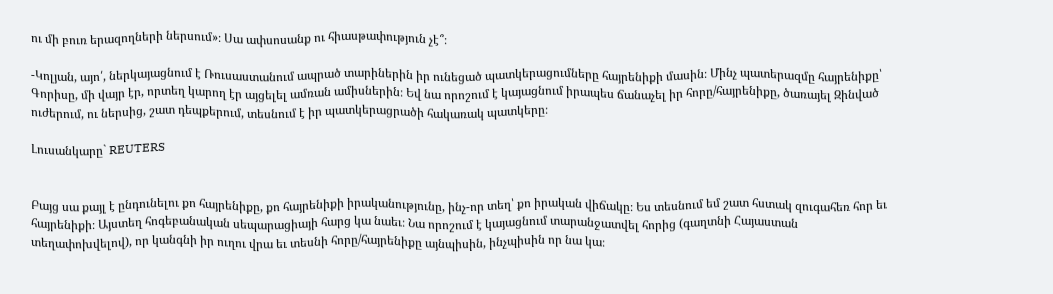ու մի բուռ երազողների ներսում»։ Սա ափսոսանք ու հիասթափություն չէ՞։

-Կոլյան, այո՛, ներկայացնում է Ռուսաստանում ապրած տարիներին իր ունեցած պատկերացումները հայրենիքի մասին։ Մինչ պատերազմը հայրենիքը՝ Գորիսը, մի վայր էր, որտեղ կարող էր այցելել ամռան ամիսներին։ Եվ նա որոշում է կայացնում իրապես ճանաչել իր հորը/հայրենիքը, ծառայել Զինված ուժերում, ու ներսից, շատ դեպքերում, տեսնում է իր պատկերացրածի հակառակ պատկերը։

Լուսանկարը` REUTERS


Բայց սա քայլ է ընդունելու քո հայրենիքը, քո հայրենիքի իրականությունը, ինչ-որ տեղ՝ քո իրական վիճակը։ Ես տեսնում եմ շատ հստակ զուգահեռ հոր եւ հայրենիքի։ Այստեղ հոգեբանական սեպարացիայի հարց կա նաեւ։ Նա որոշում է կայացնում տարանջատվել հորից (գաղտնի Հայաստան տեղափոխվելով), որ կանգնի իր ուղու վրա եւ տեսնի հորը/հայրենիքը այնպիսին, ինչպիսին որ նա կա։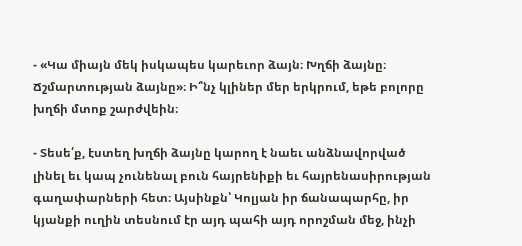- «Կա միայն մեկ իսկապես կարեւոր ձայն։ Խղճի ձայնը։ Ճշմարտության ձայնը»։ Ի՞նչ կլիներ մեր երկրում, եթե բոլորը խղճի մտոք շարժվեին։

- Տեսե՛ք, էստեղ խղճի ձայնը կարող է նաեւ անձնավորված լինել եւ կապ չունենալ բուն հայրենիքի եւ հայրենասիրության գաղափարների հետ։ Այսինքն՝ Կոլյան իր ճանապարհը, իր կյանքի ուղին տեսնում էր այդ պահի այդ որոշման մեջ, ինչի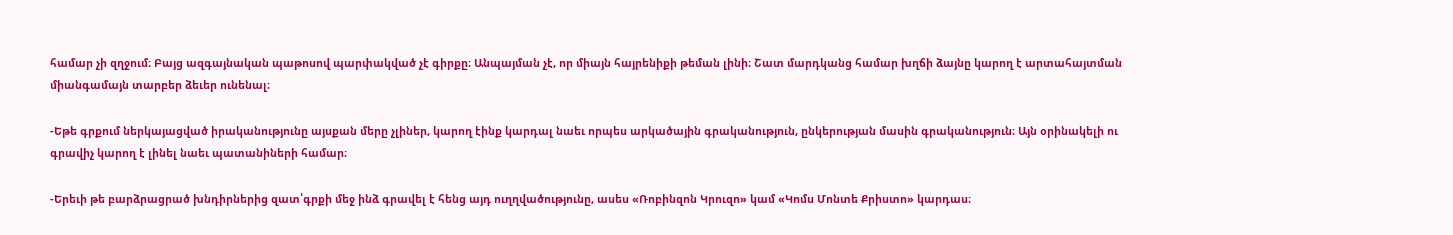համար չի զղջում։ Բայց ազգայնական պաթոսով պարփակված չէ գիրքը։ Անպայման չէ, որ միայն հայրենիքի թեման լինի։ Շատ մարդկանց համար խղճի ձայնը կարող է արտահայտման միանգամայն տարբեր ձեւեր ունենալ։

-Եթե գրքում ներկայացված իրականությունը այսքան մերը չլիներ, կարող էինք կարդալ նաեւ որպես արկածային գրականություն, ընկերության մասին գրականություն։ Այն օրինակելի ու գրավիչ կարող է լինել նաեւ պատանիների համար։

-Երեւի թե բարձրացրած խնդիրներից զատ՝գրքի մեջ ինձ գրավել է հենց այդ ուղղվածությունը, ասես «Ռոբինզոն Կրուզո» կամ «Կոմս Մոնտե Քրիստո» կարդաս։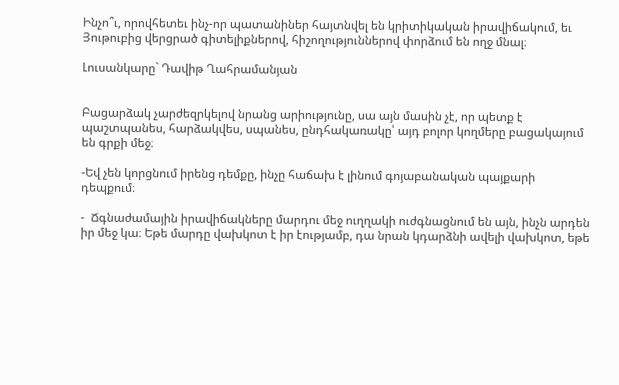Ինչո՞ւ, որովհետեւ ինչ-որ պատանիներ հայտնվել են կրիտիկական իրավիճակում, եւ Յութուբից վերցրած գիտելիքներով, հիշողություններով փորձում են ողջ մնալ։

Լուսանկարը` Դավիթ Ղահրամանյան


Բացարձակ չարժեզրկելով նրանց արիությունը, սա այն մասին չէ, որ պետք է պաշտպանես, հարձակվես, սպանես, ընդհակառակը՝ այդ բոլոր կողմերը բացակայում են գրքի մեջ։

-Եվ չեն կորցնում իրենց դեմքը, ինչը հաճախ է լինում գոյաբանական պայքարի դեպքում։

-  Ճգնաժամային իրավիճակները մարդու մեջ ուղղակի ուժգնացնում են այն, ինչն արդեն իր մեջ կա։ Եթե մարդը վախկոտ է իր էությամբ, դա նրան կդարձնի ավելի վախկոտ, եթե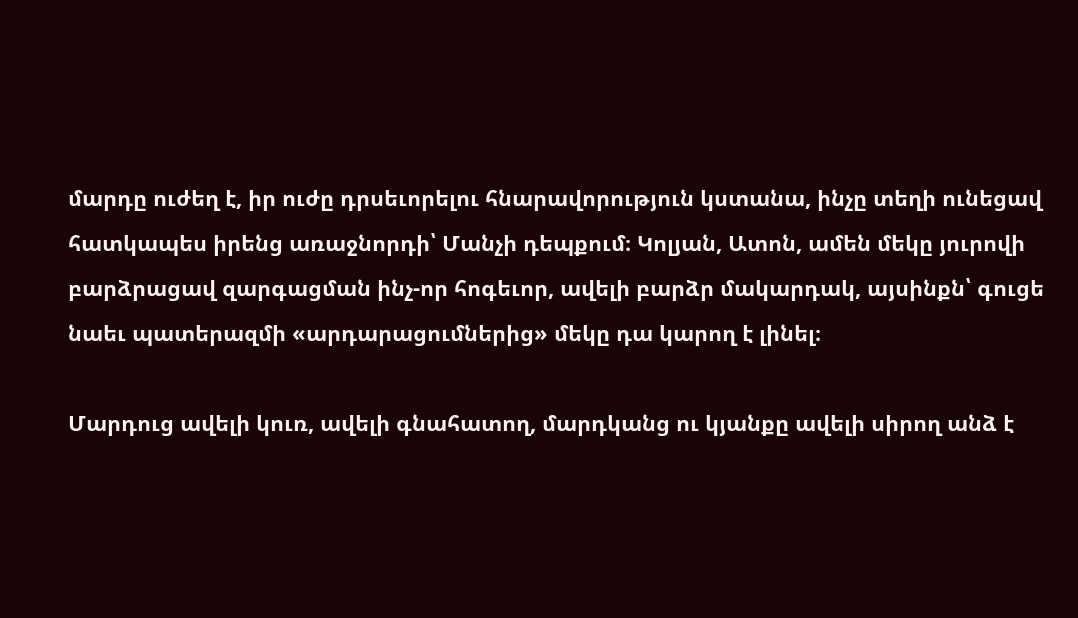մարդը ուժեղ է, իր ուժը դրսեւորելու հնարավորություն կստանա, ինչը տեղի ունեցավ հատկապես իրենց առաջնորդի՝ Մանչի դեպքում։ Կոլյան, Ատոն, ամեն մեկը յուրովի բարձրացավ զարգացման ինչ-որ հոգեւոր, ավելի բարձր մակարդակ, այսինքն՝ գուցե նաեւ պատերազմի «արդարացումներից» մեկը դա կարող է լինել։

Մարդուց ավելի կուռ, ավելի գնահատող, մարդկանց ու կյանքը ավելի սիրող անձ է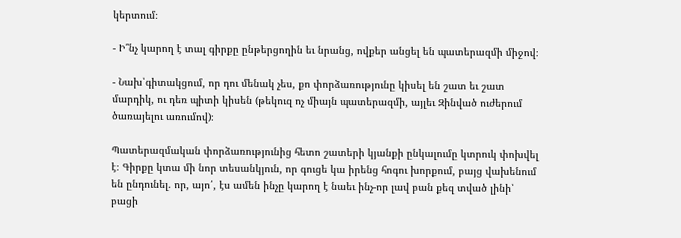կերտում։

- Ի՞նչ կարող է տալ գիրքը ընթերցողին եւ նրանց, ովքեր անցել են պատերազմի միջով։

- Նախ՝գիտակցում, որ դու մենակ չես, քո փորձառությունը կիսել են շատ եւ շատ մարդիկ, ու դեռ պիտի կիսեն (թեկուզ ոչ միայն պատերազմի, այլեւ Զինված ուժերում ծառայելու առումով)։

Պատերազմական փորձառությունից հետո շատերի կյանքի ընկալումը կտրուկ փոխվել է։ Գիրքը կտա մի նոր տեսանկյուն, որ գուցե կա իրենց հոգու խորքում, բայց վախենում են ընդունել. որ, այո՛, էս ամեն ինչը կարող է նաեւ ինչ-որ լավ բան քեզ տված լինի՝ բացի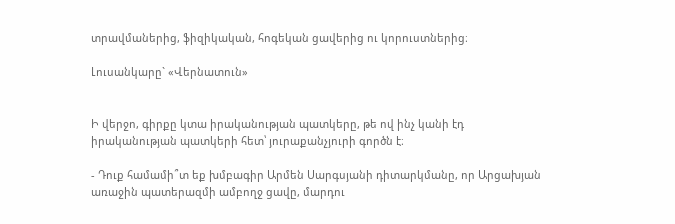տրավմաներից, ֆիզիկական, հոգեկան ցավերից ու կորուստներից։

Լուսանկարը` «Վերնատուն»


Ի վերջո, գիրքը կտա իրականության պատկերը, թե ով ինչ կանի էդ իրականության պատկերի հետ՝ յուրաքանչյուրի գործն է։

- Դուք համամի՞տ եք խմբագիր Արմեն Սարգսյանի դիտարկմանը, որ Արցախյան առաջին պատերազմի ամբողջ ցավը, մարդու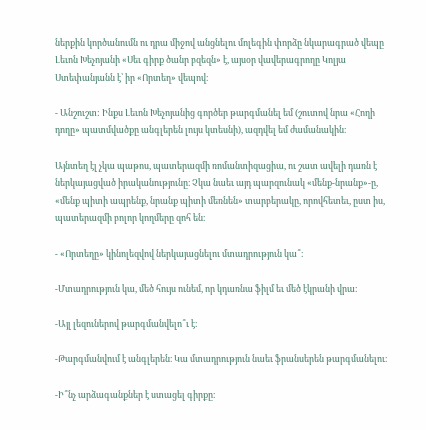ներքին կործանումն ու դրա միջով անցնելու մոլեգին փորձը նկարագրած վեպը Լեւոն Խեչոյանի «Սեւ գիրք ծանր բզեզն» է, այսօր վավերագրողը Կոլյա Ստեփանյանն է՝ իր «Որտեղ» վեպով։

- Անշուշտ: Ինքս Լեւոն Խեչոյանից գործեր թարգմանել եմ (շուտով նրա «Հողի դողը» պատմվածքը անգլերեն լույս կտեսնի), ազդվել եմ ժամանակին։

Այնտեղ էլ չկա պաթոս, պատերազմի ռոմանտիզացիա, ու շատ ավելի դառն է ներկայացված իրականությունը։ Չկա նաեւ այդ պարզունակ «մենք-նրանք»-ը, «մենք պիտի ապրենք, նրանք պիտի մեռնեն» տարբերակը, որովհետեւ, ըստ իս, պատերազմի բոլոր կողմերը զոհ են։

- «Որտեղը» կինոլեզվով ներկայացնելու մտադրություն կա՞։

-Մտադրություն կա, մեծ հույս ունեմ, որ կդառնա ֆիլմ եւ մեծ էկրանի վրա։

-Այլ լեզուներով թարգմանվելո՞ւ է։

-Թարգմանվում է անգլերեն։ Կա մտադրություն նաեւ ֆրանսերեն թարգմանելու։

-Ի՞նչ արձագանքներ է ստացել գիրքը։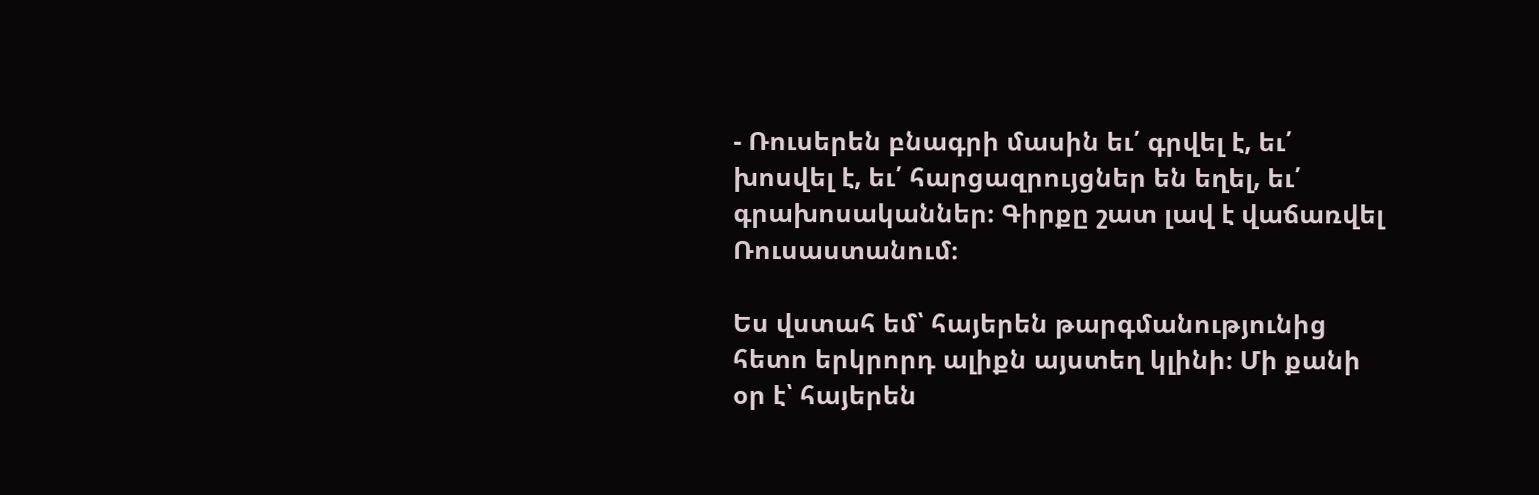- Ռուսերեն բնագրի մասին եւ՛ գրվել է, եւ՛ խոսվել է, եւ՛ հարցազրույցներ են եղել, եւ՛ գրախոսականներ։ Գիրքը շատ լավ է վաճառվել Ռուսաստանում։

Ես վստահ եմ՝ հայերեն թարգմանությունից հետո երկրորդ ալիքն այստեղ կլինի։ Մի քանի օր է՝ հայերեն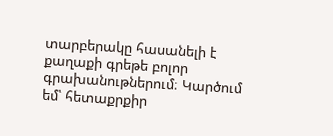տարբերակը հասանելի է քաղաքի գրեթե բոլոր գրախանութներում։ Կարծում եմ՝ հետաքրքիր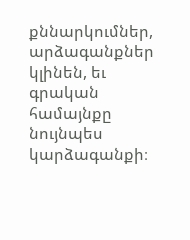քննարկումներ, արձագանքներ կլինեն, եւ գրական համայնքը նույնպես կարձագանքի։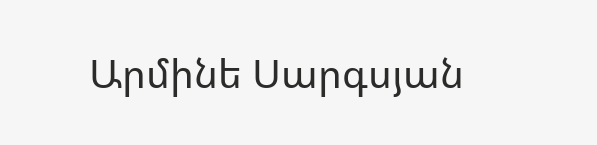Արմինե Սարգսյան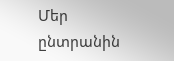Մեր ընտրանին